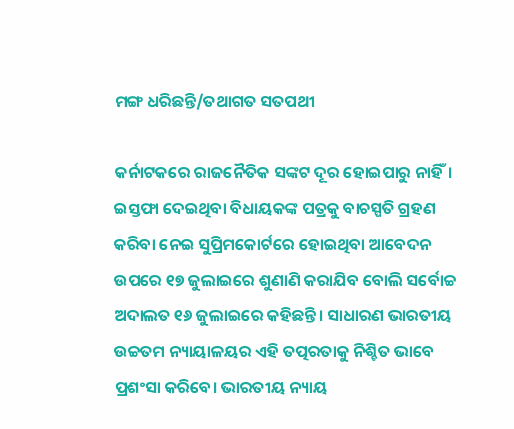ମଙ୍ଗ ଧରିଛନ୍ତି/ତଥାଗତ ସତପଥୀ

କର୍ନାଟକରେ ରାଜନୈତିକ ସଙ୍କଟ ଦୂର ହୋଇପାରୁ ନାହିଁ। ଇସ୍ତଫା ଦେଇଥିବା ବିଧାୟକଙ୍କ ପତ୍ରକୁ ବାଚସ୍ପତି ଗ୍ରହଣ କରିବା ନେଇ ସୁପ୍ରିମକୋର୍ଟରେ ହୋଇଥିବା ଆବେଦନ ଉପରେ ୧୭ ଜୁଲାଇରେ ଶୁଣାଣି କରାଯିବ ବୋଲି ସର୍ବୋଚ୍ଚ ଅଦାଲତ ୧୬ ଜୁଲାଇରେ କହିଛନ୍ତି। ସାଧାରଣ ଭାରତୀୟ ଉଚ୍ଚତମ ନ୍ୟାୟାଳୟର ଏହି ତତ୍ପରତାକୁ ନିଶ୍ଚିତ ଭାବେ ପ୍ରଶଂସା କରିବେ। ଭାରତୀୟ ନ୍ୟାୟ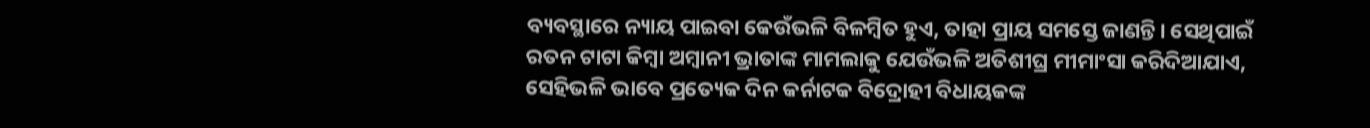ବ୍ୟବସ୍ଥାରେ ନ୍ୟାୟ ପାଇବା କେଉଁଭଳି ବିଳମ୍ବିତ ହୁଏ, ତାହା ପ୍ରାୟ ସମସ୍ତେ ଜାଣନ୍ତି। ସେଥିପାଇଁ ରତନ ଟାଟା କିମ୍ବା ଅମ୍ବାନୀ ଭ୍ରାତାଙ୍କ ମାମଲାକୁ ଯେଉଁଭଳି ଅତିଶୀଘ୍ର ମୀମାଂସା କରିଦିଆଯାଏ, ସେହିଭଳି ଭାବେ ପ୍ରତ୍ୟେକ ଦିନ କର୍ନାଟକ ବିଦ୍ରୋହୀ ବିଧାୟକଙ୍କ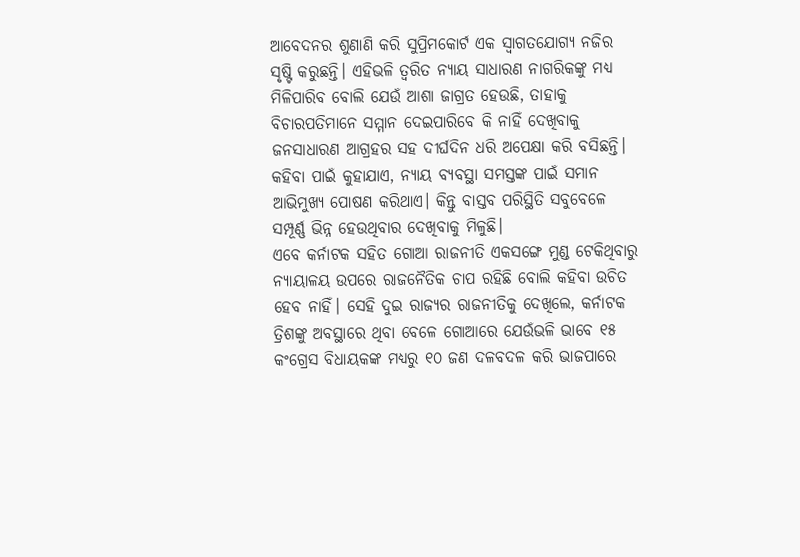ଆବେଦନର ଶୁଣାଣି କରି ସୁପ୍ରିମକୋର୍ଟ ଏକ ସ୍ବାଗତଯୋଗ୍ୟ ନଜିର ସୃଷ୍ଟି କରୁଛନ୍ତି। ଏହିଭଳି ତ୍ୱରିତ ନ୍ୟାୟ ସାଧାରଣ ନାଗରିକଙ୍କୁ ମଧ୍ୟ ମିଳିପାରିବ ବୋଲି ଯେଉଁ ଆଶା ଜାଗ୍ରତ ହେଉଛି, ତାହାକୁ ବିଚାରପତିମାନେ ସମ୍ମାନ ଦେଇପାରିବେ କି ନାହିଁ ଦେଖିବାକୁ ଜନସାଧାରଣ ଆଗ୍ରହର ସହ ଦୀର୍ଘଦିନ ଧରି ଅପେକ୍ଷା କରି ବସିଛନ୍ତି। କହିବା ପାଇଁ କୁହାଯାଏ, ନ୍ୟାୟ ବ୍ୟବସ୍ଥା ସମସ୍ତଙ୍କ ପାଇଁ ସମାନ ଆଭିମୁଖ୍ୟ ପୋଷଣ କରିଥାଏ। କିନ୍ତୁ ବାସ୍ତବ ପରିସ୍ଥିତି ସବୁବେଳେ ସମ୍ପୂର୍ଣ୍ଣ ଭିନ୍ନ ହେଉଥିବାର ଦେଖିବାକୁ ମିଳୁଛି।
ଏବେ କର୍ନାଟକ ସହିତ ଗୋଆ ରାଜନୀତି ଏକସଙ୍ଗେ ମୁଣ୍ଡ ଟେକିଥିବାରୁ ନ୍ୟାୟାଳୟ ଉପରେ ରାଜନୈତିକ ଚାପ ରହିଛି ବୋଲି କହିବା ଉଚିତ ହେବ ନାହିଁ। ସେହି ଦୁଇ ରାଜ୍ୟର ରାଜନୀତିକୁ ଦେଖିଲେ, କର୍ନାଟକ ତ୍ରିଶଙ୍କୁ ଅବସ୍ଥାରେ ଥିବା ବେଳେ ଗୋଆରେ ଯେଉଁଭଳି ଭାବେ ୧୫ କଂଗ୍ରେସ ବିଧାୟକଙ୍କ ମଧ୍ୟରୁ ୧୦ ଜଣ ଦଳବଦଳ କରି ଭାଜପାରେ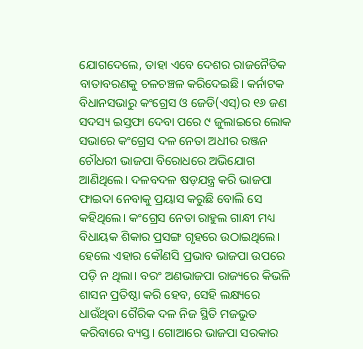ଯୋଗଦେଲେ, ତାହା ଏବେ ଦେଶର ରାଜନୈତିକ ବାତାବରଣକୁ ଚଳଚଞ୍ଚଳ କରିଦେଇଛି। କର୍ନାଟକ ବିଧାନସଭାରୁ କଂଗ୍ରେସ ଓ ଜେଡି(ଏସ୍‌)ର ୧୬ ଜଣ ସଦସ୍ୟ ଇସ୍ତଫା ଦେବା ପରେ ୯ ଜୁଲାଇରେ ଲୋକ ସଭାରେ କଂଗ୍ରେସ ଦଳ ନେତା ଅଧୀର ରଞ୍ଜନ ଚୌଧରୀ ଭାଜପା ବିରୋଧରେ ଅଭିଯୋଗ ଆଣିଥିଲେ। ଦଳବଦଳ ଷଡ଼ଯନ୍ତ୍ର କରି ଭାଜପା ଫାଇଦା ନେବାକୁ ପ୍ରୟାସ କରୁଛି ବୋଲି ସେ କହିଥିଲେ। କଂଗ୍ରେସ ନେତା ରାହୁଲ ଗାନ୍ଧୀ ମଧ୍ୟ ବିଧାୟକ ଶିକାର ପ୍ରସଙ୍ଗ ଗୃହରେ ଉଠାଇଥିଲେ। ହେଲେ ଏହାର କୌଣସି ପ୍ରଭାବ ଭାଜପା ଉପରେ ପଡ଼ି ନ ଥିଲା। ବରଂ ଅଣଭାଜପା ରାଜ୍ୟରେ କିଭଳି ଶାସନ ପ୍ରତିଷ୍ଠା କରି ହେବ, ସେହି ଲକ୍ଷ୍ୟରେ ଧାଉଁଥିବା ଗୈରିକ ଦଳ ନିଜ ସ୍ଥିତି ମଜଭୁତ କରିବାରେ ବ୍ୟସ୍ତ। ଗୋଆରେ ଭାଜପା ସରକାର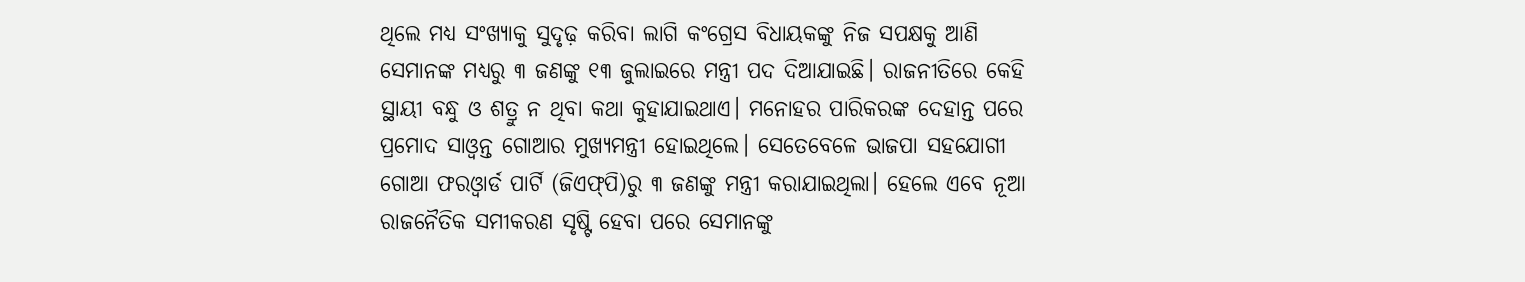ଥିଲେ ମଧ୍ୟ ସଂଖ୍ୟାକୁ ସୁଦୃଢ଼ କରିବା ଲାଗି କଂଗ୍ରେସ ବିଧାୟକଙ୍କୁ ନିଜ ସପକ୍ଷକୁ ଆଣି ସେମାନଙ୍କ ମଧ୍ୟରୁ ୩ ଜଣଙ୍କୁ ୧୩ ଜୁଲାଇରେ ମନ୍ତ୍ରୀ ପଦ ଦିଆଯାଇଛି। ରାଜନୀତିରେ କେହି ସ୍ଥାୟୀ ବନ୍ଧୁ ଓ ଶତ୍ରୁ ନ ଥିବା କଥା କୁହାଯାଇଥାଏ। ମନୋହର ପାରିକରଙ୍କ ଦେହାନ୍ତ ପରେ ପ୍ରମୋଦ ସାଓ୍ବନ୍ତ ଗୋଆର ମୁଖ୍ୟମନ୍ତ୍ରୀ ହୋଇଥିଲେ। ସେତେବେଳେ ଭାଜପା ସହଯୋଗୀ ଗୋଆ ଫରଓ୍ବାର୍ଡ ପାର୍ଟି (ଜିଏଫ୍‌ପି)ରୁ ୩ ଜଣଙ୍କୁ ମନ୍ତ୍ରୀ କରାଯାଇଥିଲା। ହେଲେ ଏବେ ନୂଆ ରାଜନୈତିକ ସମୀକରଣ ସୃଷ୍ଟି ହେବା ପରେ ସେମାନଙ୍କୁ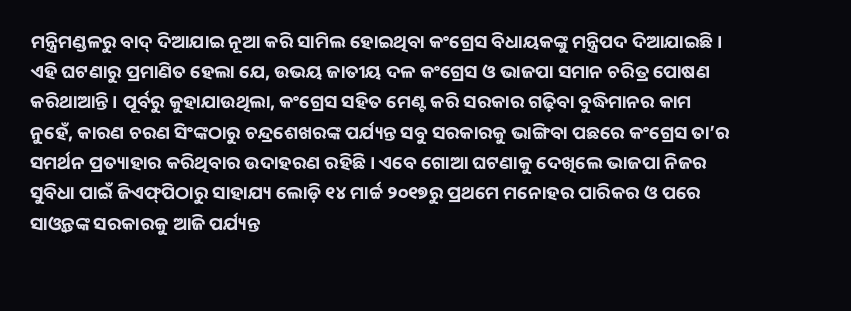ମନ୍ତ୍ରିମଣ୍ଡଳରୁ ବାଦ୍‌ ଦିଆଯାଇ ନୂଆ କରି ସାମିଲ ହୋଇଥିବା କଂଗ୍ରେସ ବିଧାୟକଙ୍କୁ ମନ୍ତ୍ରିପଦ ଦିଆଯାଇଛି। ଏହି ଘଟଣାରୁ ପ୍ରମାଣିତ ହେଲା ଯେ, ଉଭୟ ଜାତୀୟ ଦଳ କଂଗ୍ରେସ ଓ ଭାଜପା ସମାନ ଚରିତ୍ର ପୋଷଣ କରିଥାଆନ୍ତି। ପୂର୍ବରୁ କୁହାଯାଉଥିଲା, କଂଗ୍ରେସ ସହିତ ମେଣ୍ଟ କରି ସରକାର ଗଢ଼ିବା ବୁଦ୍ଧିମାନର କାମ ନୁହେଁ, କାରଣ ଚରଣ ସିଂଙ୍କଠାରୁ ଚନ୍ଦ୍ରଶେଖରଙ୍କ ପର୍ଯ୍ୟନ୍ତ ସବୁ ସରକାରକୁ ଭାଙ୍ଗିବା ପଛରେ କଂଗ୍ରେସ ତା’ର ସମର୍ଥନ ପ୍ରତ୍ୟାହାର କରିଥିବାର ଉଦାହରଣ ରହିଛି। ଏବେ ଗୋଆ ଘଟଣାକୁ ଦେଖିଲେ ଭାଜପା ନିଜର ସୁବିଧା ପାଇଁ ଜିଏଫ୍‌ପିଠାରୁ ସାହାଯ୍ୟ ଲୋଡ଼ି ୧୪ ମାର୍ଚ୍ଚ ୨୦୧୭ରୁ ପ୍ରଥମେ ମନୋହର ପାରିକର ଓ ପରେ ସାଓ୍ବନ୍ତଙ୍କ ସରକାରକୁ ଆଜି ପର୍ଯ୍ୟନ୍ତ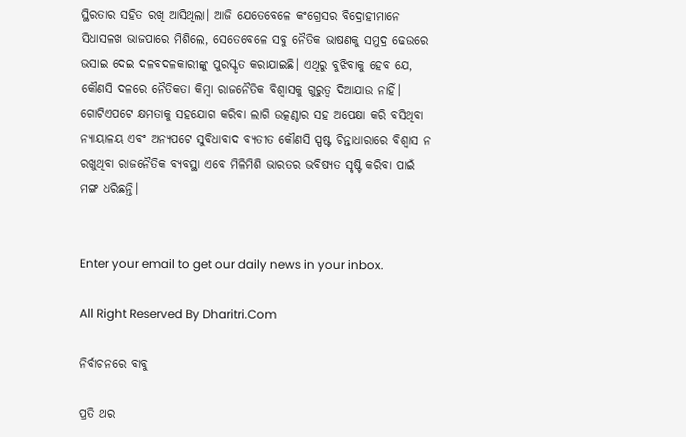ସ୍ଥିରତାର ସହିତ ରଖି ଆସିଥିଲା। ଆଜି ଯେତେବେଳେ କଂଗ୍ରେସର ବିଦ୍ରୋହୀମାନେ ସିଧାସଳଖ ଭାଜପାରେ ମିଶିଲେ, ସେତେବେଳେ ସବୁ ନୈତିକ ଭାଷଣକୁ ସମୁଦ୍ର ଢେଉରେ ଭସାଇ ଦେଇ ଦଳବଦଳକାରୀଙ୍କୁ ପୁରସ୍କୃତ କରାଯାଇଛି। ଏଥିରୁ ବୁଝିବାକୁ ହେବ ଯେ, କୌଣସି ଦଳରେ ନୈତିକତା କିମ୍ବା ରାଜନୈତିକ ବିଶ୍ୱାସକୁ ଗୁରୁତ୍ୱ ଦିଆଯାଉ ନାହିଁ।
ଗୋଟିଏପଟେ କ୍ଷମତାକୁ ସହଯୋଗ କରିବା ଲାଗି ଉତ୍କଣ୍ଠାର ସହ ଅପେକ୍ଷା କରି ବସିଥିବା ନ୍ୟାୟାଳୟ ଏବଂ ଅନ୍ୟପଟେ ସୁବିଧାବାଦ ବ୍ୟତୀତ କୌଣସି ସ୍ପଷ୍ଟ ଚିନ୍ତାଧାରାରେ ବିଶ୍ୱାସ ନ ରଖୁଥିବା ରାଜନୈତିକ ବ୍ୟବସ୍ଥା ଏବେ ମିଳିମିଶି ଭାରତର ଭବିଷ୍ୟତ ସୃଷ୍ଟି କରିବା ପାଇଁ ମଙ୍ଗ ଧରିଛନ୍ତି।


Enter your email to get our daily news in your inbox.

All Right Reserved By Dharitri.Com

ନିର୍ବାଚନରେ ବାବୁ

ପ୍ରତି ଥର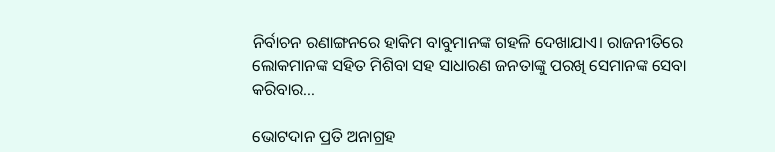ନିର୍ବାଚନ ରଣାଙ୍ଗନରେ ହାକିମ ବାବୁମାନଙ୍କ ଗହଳି ଦେଖାଯାଏ। ରାଜନୀତିରେ ଲୋକମାନଙ୍କ ସହିତ ମିଶିବା ସହ ସାଧାରଣ ଜନତାଙ୍କୁ ପରଖି ସେମାନଙ୍କ ସେବା କରିବାର...

ଭୋଟଦାନ ପ୍ରତି ଅନାଗ୍ରହ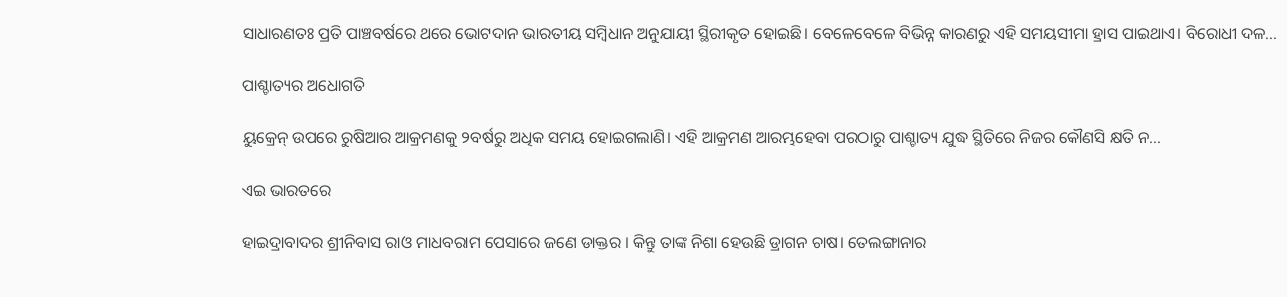ସାଧାରଣତଃ ପ୍ରତି ପାଞ୍ଚବର୍ଷରେ ଥରେ ଭୋଟଦାନ ଭାରତୀୟ ସମ୍ବିଧାନ ଅନୁଯାୟୀ ସ୍ଥିରୀକୃତ ହୋଇଛି। ବେଳେବେଳେ ବିଭିନ୍ନ କାରଣରୁ ଏହି ସମୟସୀମା ହ୍ରାସ ପାଇଥାଏ। ବିରୋଧୀ ଦଳ...

ପାଶ୍ଚାତ୍ୟର ଅଧୋଗତି

ୟୁକ୍ରେନ୍‌ ଉପରେ ରୁଷିଆର ଆକ୍ରମଣକୁ ୨ବର୍ଷରୁ ଅଧିକ ସମୟ ହୋଇଗଲାଣି। ଏହି ଆକ୍ରମଣ ଆରମ୍ଭହେବା ପରଠାରୁ ପାଶ୍ଚାତ୍ୟ ଯୁଦ୍ଧ ସ୍ଥିତିରେ ନିଜର କୌଣସି କ୍ଷତି ନ...

ଏଇ ଭାରତରେ

ହାଇଦ୍ରାବାଦର ଶ୍ରୀନିବାସ ରାଓ ମାଧବରାମ ପେସାରେ ଜଣେ ଡାକ୍ତର । କିନ୍ତୁ ତାଙ୍କ ନିଶା ହେଉଛି ଡ୍ରାଗନ ଚାଷ। ତେଲଙ୍ଗାନାର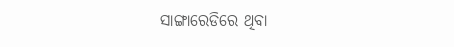ସାଙ୍ଗାରେଡିରେ ଥିବା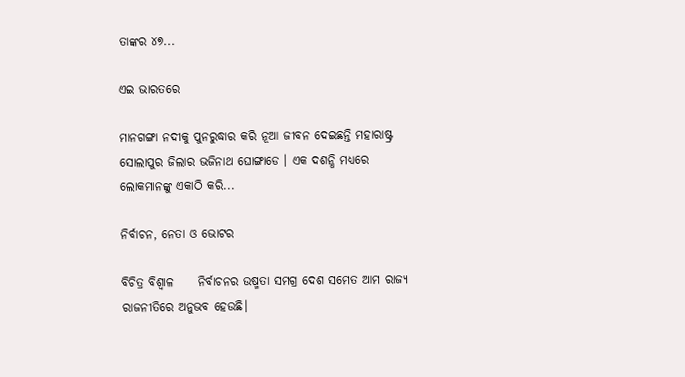ତାଙ୍କର ୪୭...

ଏଇ ଭାରତରେ

ମାନଗଙ୍ଗା ନଦୀକୁ ପୁନରୁଦ୍ଧାର କରି ନୂଆ ଜୀବନ ଦେଇଛନ୍ତି ମହାରାଷ୍ଟ୍ର ସୋଲାପୁର ଜିଲାର ଭଜିନାଥ ଘୋଙ୍ଗାଡେ । ଏକ ଦଶନ୍ଧି ମଧ୍ୟରେ ଲୋକମାନଙ୍କୁ ଏକାଠି କରି...

ନିର୍ବାଚନ, ନେତା ଓ ଭୋଟର

ବିଚିତ୍ର ବିଶ୍ୱାଳ     ନିର୍ବାଚନର ଉଷ୍ମତା ସମଗ୍ର ଦେଶ ସମେତ ଆମ ରାଜ୍ୟ ରାଜନୀତିରେ ଅନୁଭବ ହେଉଛି।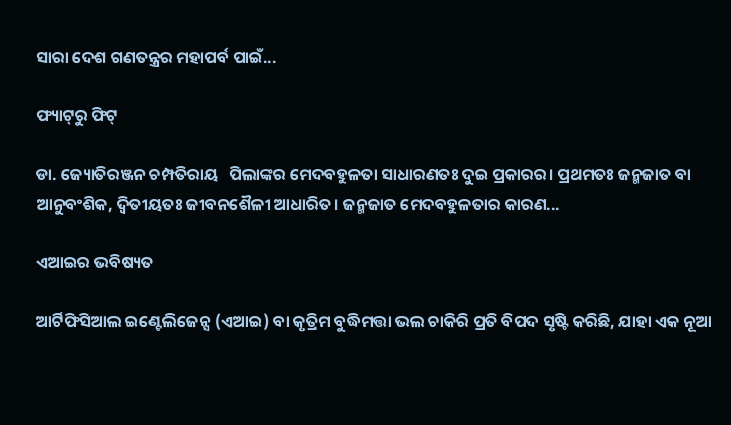ସାରା ଦେଶ ଗଣତନ୍ତ୍ରର ମହାପର୍ବ ପାଇଁ...

ଫ୍ୟାଟ୍‌ରୁ ଫିଟ୍‌

ଡା. ଜ୍ୟୋତିରଞ୍ଜନ ଚମ୍ପତିରାୟ   ପିଲାଙ୍କର ମେଦବହୁଳତା ସାଧାରଣତଃ ଦୁଇ ପ୍ରକାରର। ପ୍ରଥମତଃ ଜନ୍ମଜାତ ବା ଆନୁବଂଶିକ, ଦ୍ୱିତୀୟତଃ ଜୀବନଶୈଳୀ ଆଧାରିତ। ଜନ୍ମଜାତ ମେଦବହୁଳତାର କାରଣ...

ଏଆଇର ଭବିଷ୍ୟତ

ଆର୍ଟିଫିସିଆଲ ଇଣ୍ଟେଲିଜେନ୍ସ (ଏଆଇ) ବା କୃତ୍ରିମ ବୁଦ୍ଧିମତ୍ତା ଭଲ ଚାକିରି ପ୍ରତି ବିପଦ ସୃଷ୍ଟି କରିଛି, ଯାହା ଏକ ନୂଆ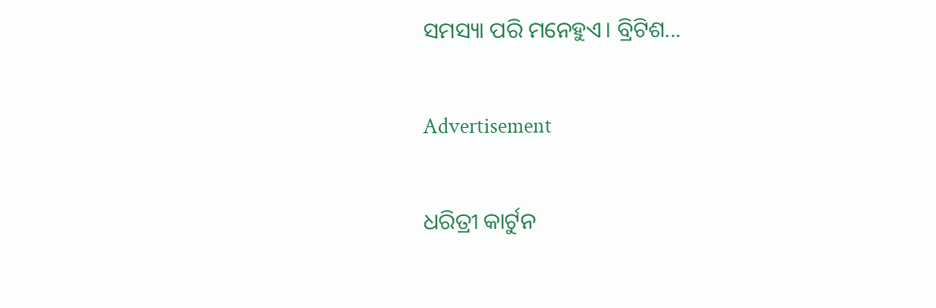ସମସ୍ୟା ପରି ମନେହୁଏ। ବ୍ରିଟିଶ...

Advertisement

ଧରିତ୍ରୀ କାର୍ଟୁନ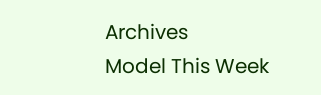Archives
Model This Week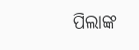ପିଲାଙ୍କ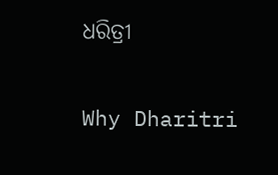ଧରିତ୍ରୀ

Why Dharitri